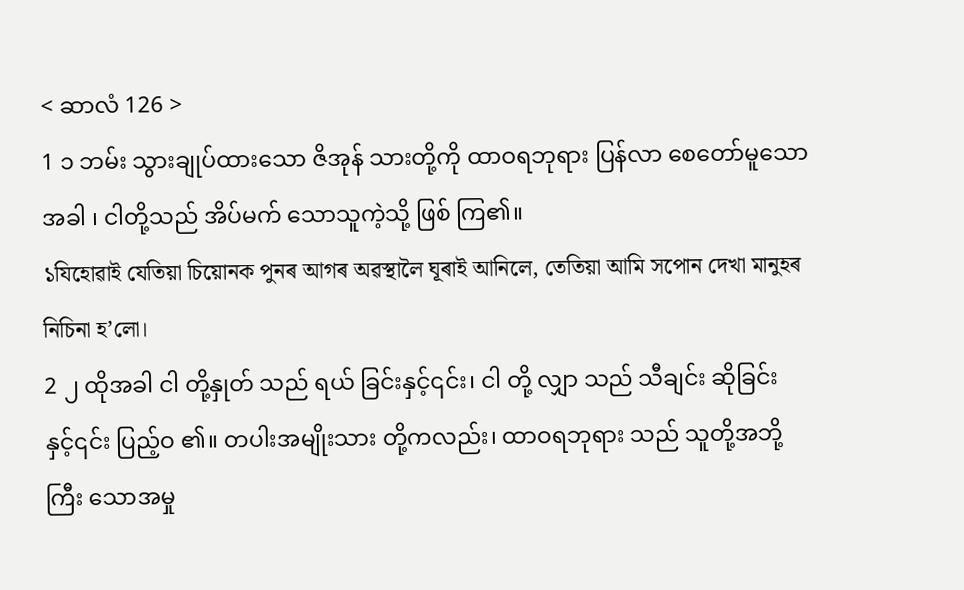< ဆာလံ 126 >
1 ၁ ဘမ်း သွားချုပ်ထားသော ဇိအုန် သားတို့ကို ထာဝရဘုရား ပြန်လာ စေတော်မူသောအခါ ၊ ငါတို့သည် အိပ်မက် သောသူကဲ့သို့ ဖြစ် ကြ၏။
১যিহোৱাই যেতিয়া চিয়োনক পুনৰ আগৰ অৱস্থালৈ ঘূৰাই আনিলে, তেতিয়া আমি সপোন দেখা মানুহৰ নিচিনা হ’লো।
2 ၂ ထိုအခါ ငါ တို့နှုတ် သည် ရယ် ခြင်းနှင့်၎င်း၊ ငါ တို့ လျှာ သည် သီချင်း ဆိုခြင်းနှင့်၎င်း ပြည့်ဝ ၏။ တပါးအမျိုးသား တို့ကလည်း၊ ထာဝရဘုရား သည် သူတို့အဘို့ ကြီး သောအမှု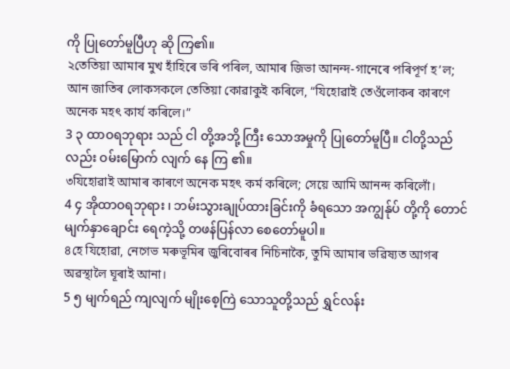ကို ပြုတော်မူပြီဟု ဆို ကြ၏။
২তেতিয়া আমাৰ মুখ হাঁহিৰে ভৰি পৰিল, আমাৰ জিভা আনন্দ-গানেৰে পৰিপূৰ্ণ হ’ল; আন জাতিৰ লোকসকলে তেতিয়া কোৱাকুই কৰিলে, “যিহোৱাই তেওঁলোকৰ কাৰণে অনেক মহৎ কার্য কৰিলে।”
3 ၃ ထာဝရဘုရား သည် ငါ တို့အဘို့ ကြီး သောအမှုကို ပြုတော်မူပြီ။ ငါတို့သည်လည်း ဝမ်းမြောက် လျက် နေ ကြ ၏။
৩যিহোৱাই আমাৰ কাৰণে অনেক মহৎ কৰ্ম কৰিলে; সেয়ে আমি আনন্দ কৰিলোঁ।
4 ၄ အိုထာဝရဘုရား ၊ ဘမ်းသွားချုပ်ထားခြင်းကို ခံရသော အကျွန်ုပ် တို့ကို တောင် မျက်နှာချောင်း ရေကဲ့သို့ တဖန်ပြန်လာ စေတော်မူပါ။
৪হে যিহোৱা, নেগেভ মৰুভূমিৰ জুৰিবোৰৰ নিচিনাকৈ, তুমি আমাৰ ভৱিষ্যত আগৰ অৱস্থালৈ ঘূৰাই আনা।
5 ၅ မျက်ရည် ကျလျက် မျိုးစေ့ကြဲ သောသူတို့သည် ရွှင်လန်း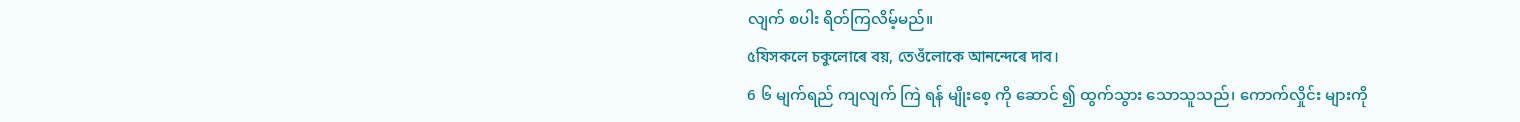လျက် စပါး ရိတ်ကြလိမ့်မည်။
৫যিসকলে চকুলোৰে বয়, তেওঁলোকে আনন্দেৰে দাব।
6 ၆ မျက်ရည် ကျလျက် ကြဲ ရန် မျိုးစေ့ ကို ဆောင် ၍ ထွက်သွား သောသူသည်၊ ကောက်လှိုင်း များကို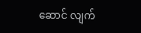ဆောင် လျက်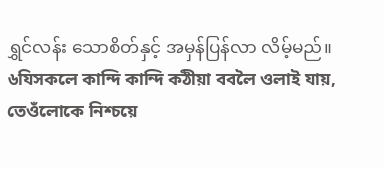ရွှင်လန်း သောစိတ်နှင့် အမှန်ပြန်လာ လိမ့်မည်။
৬যিসকলে কান্দি কান্দি কঠীয়া ববলৈ ওলাই যায়, তেওঁলোকে নিশ্চয়ে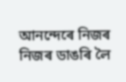আনন্দেৰে নিজৰ নিজৰ ডাঙৰি লৈ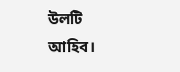উলটি আহিব।